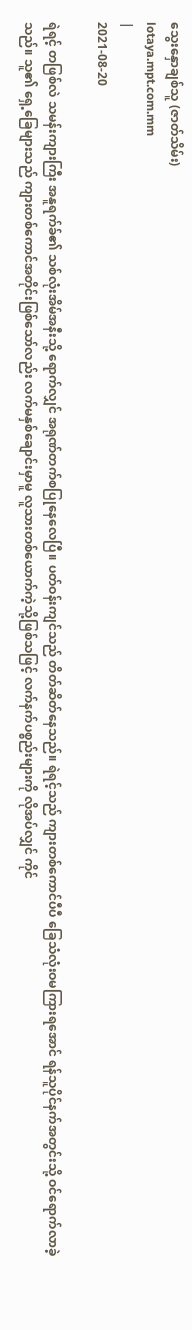သွေးနှောချစ်သူ (ဇာတ်သိမ်း)
lotaya.mpt.com.mm
|
2021-08-20

ရဲရင့် တဖြစ်လဲ သမန်းကျားကြီး အနူရက်ခ်၏ သစ်လုံးအိမ်အနီးသို့ ရောက်လျှင် အရုဏ်တက်စပြုနေလေပြီ။ ပတ်ဝန်းကျင်သည် တိတ်ဆိတ်နေသည်။ ရဲရင့်သည် ကျားတစ်ကောင်ပီပီ ခြေသံလုံးဝမကြားရအောင် ရန်သူပိုင်နက်အတွင်းသို့ ဝင်ရောက်လာခဲ့သည်။ သူ၏ ရှေ့ခြေများသည် ကျားတစ်ကောင်အတိုင်းဖြစ်သော်လည်း လက်မနှစ်ချောင်းမှာမူ လူသားတစ်ယောက်ကဲ့သို့ဖြစ်သဖြင့် လက်နက်ပစ္စည်းများကို လိုအပ်လျှင် ကိုင်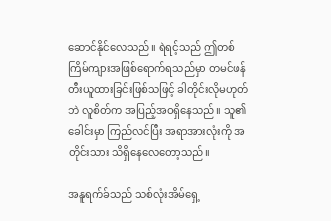ဆောင်နိုင်လေသည်။ ရဲရင့်သည် ဤတစ်ကြိမ်ကျားအဖြစ်ရောက်ရသည်မှာ တမင်ဖန်တီးယူထားခြင်းဖြစ်သဖြင့် ခါတိုင်းလိုမဟုတ်ဘဲ လူစိတ်က အပြည့်အဝရှိနေသည်။ သူ၏ ခေါင်းမှာ ကြည်လင်ပြီး အရာအားလုံးကို အတိုင်းသား သိရှိနေလေတော့သည်။

အနူရက်ခ်သည် သစ်လုံးအိမ်ရှေ့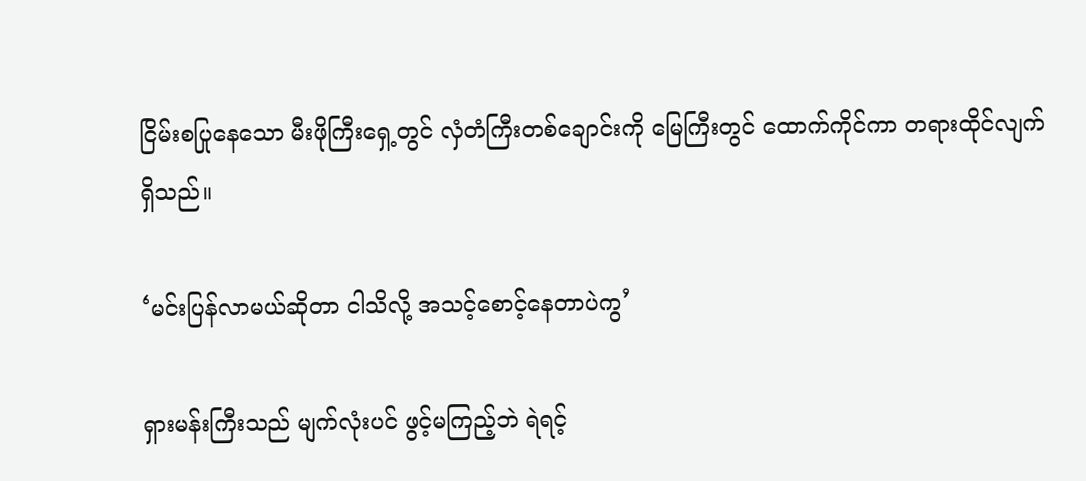ငြိမ်းစပြုနေသော မီးဖိုကြီးရှေ့တွင် လှံတံကြီးတစ်ချောင်းကို မြေကြီးတွင် ထောက်ကိုင်ကာ တရားထိုင်လျက်ရှိသည်။

‘မင်းပြန်လာမယ်ဆိုတာ ငါသိလို့ အသင့်စောင့်နေတာပဲကွ’

ရှားမန်းကြီးသည် မျက်လုံးပင် ဖွင့်မကြည့်ဘဲ ရဲရင့်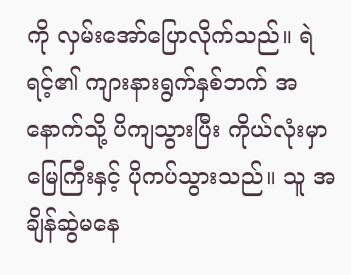ကို လှမ်းအော်ပြောလိုက်သည်။ ရဲရင့်၏ ကျားနားရွက်နှစ်ဘက် အနောက်သို့ ပိကျသွားပြီး ကိုယ်လုံးမှာ မြေကြီးနှင့် ပိုကပ်သွားသည်။ သူ အချိန်ဆွဲမနေ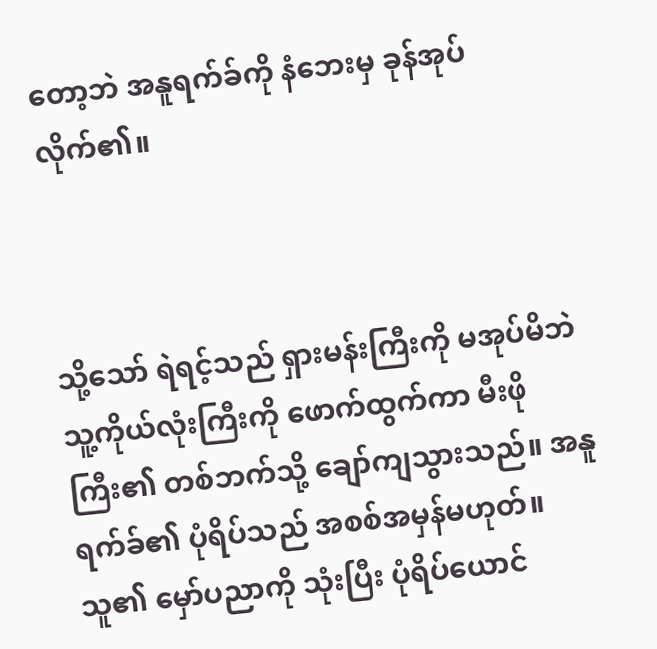တော့ဘဲ အနူရက်ခ်ကို နံဘေးမှ ခုန်အုပ်လိုက်၏။



သို့သော် ရဲရင့်သည် ရှားမန်းကြီးကို မအုပ်မိဘဲ သူ့ကိုယ်လုံးကြီးကို ဖောက်ထွက်ကာ မီးဖိုကြီး၏ တစ်ဘက်သို့ ချော်ကျသွားသည်။ အနူရက်ခ်၏ ပုံရိပ်သည် အစစ်အမှန်မဟုတ်။ သူ၏ မှော်ပညာကို သုံးပြီး ပုံရိပ်ယောင်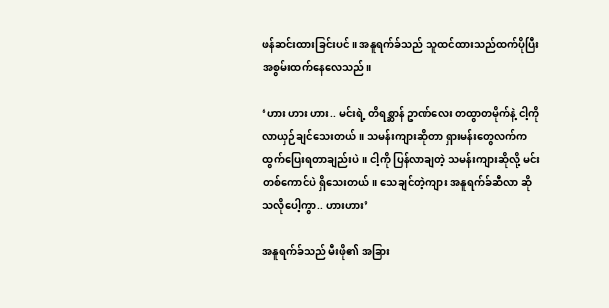ဖန်ဆင်းထားခြင်းပင်။ အနူရက်ခ်သည် သူထင်ထားသည်ထက်ပိုပြီး အစွမ်းထက်နေလေသည်။

‘ဟား ဟား ဟား.. မင်းရဲ့ တိရစ္ဆာန် ဥာဏ်လေး တထွာတမိုက်နဲ့ ငါ့ကို လာယှဉ်ချင်သေးတယ်။ သမန်းကျားဆိုတာ ရှားမန်းတွေလက်က ထွက်ပြေးရတာချည်းပဲ။ ငါ့ကို ပြန်လာချတဲ့ သမန်းကျားဆိုလို့ မင်းတစ်ကောင်ပဲ ရှိသေးတယ်။ သေချင်တဲ့ကျား အနူရက်ခ်ဆီလာ ဆိုသလိုပေါ့ကွာ.. ဟားဟား’

အနူရက်ခ်သည် မီးဖို၏ အခြား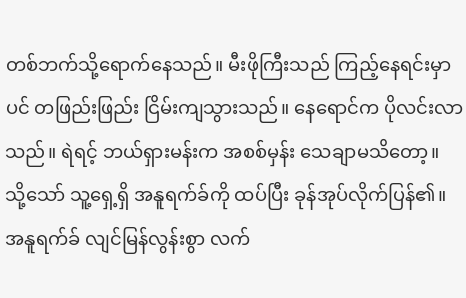တစ်ဘက်သို့ရောက်နေသည်။ မီးဖိုကြီးသည် ကြည့်နေရင်းမှာပင် တဖြည်းဖြည်း ငြိမ်းကျသွားသည်။ နေရောင်က ပိုလင်းလာသည်။ ရဲရင့် ဘယ်ရှားမန်းက အစစ်မှန်း သေချာမသိတော့။ သို့သော် သူ့ရှေ့ရှိ အနူရက်ခ်ကို ထပ်ပြီး ခုန်အုပ်လိုက်ပြန်၏။ အနူရက်ခ် လျင်မြန်လွန်းစွာ လက်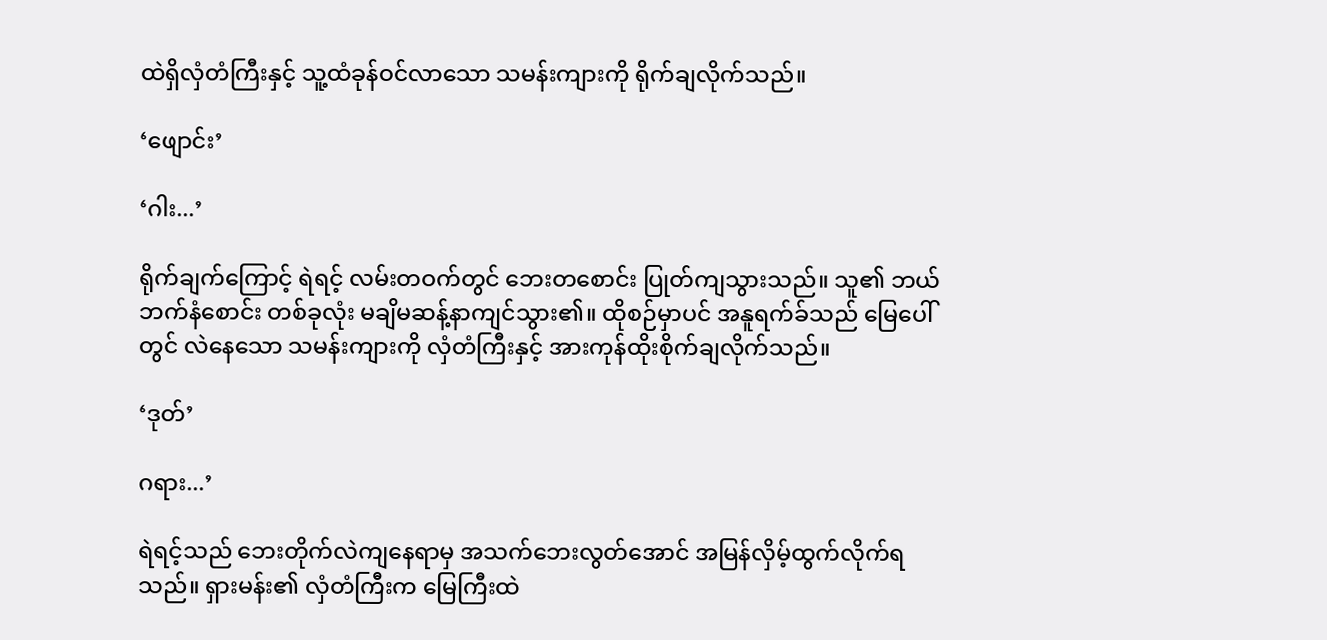ထဲရှိလှံတံကြီးနှင့် သူ့ထံခုန်ဝင်လာသော သမန်းကျားကို ရိုက်ချလိုက်သည်။

‘ဖျောင်း’

‘ဂါး...’

ရိုက်ချက်ကြောင့် ရဲရင့် လမ်းတဝက်တွင် ဘေးတစောင်း ပြုတ်ကျသွားသည်။ သူ၏ ဘယ်ဘက်နံစောင်း တစ်ခုလုံး မချိမဆန့်နာကျင်သွား၏။ ထိုစဉ်မှာပင် အနူရက်ခ်သည် မြေပေါ်တွင် လဲနေသော သမန်းကျားကို လှံတံကြီးနှင့် အားကုန်ထိုးစိုက်ချလိုက်သည်။

‘ဒုတ်’

ဂရား...’

ရဲရင့်သည် ဘေးတိုက်လဲကျနေရာမှ အသက်ဘေးလွတ်အောင် အမြန်လှိမ့်ထွက်လိုက်ရသည်။ ရှားမန်း၏ လှံတံကြီးက မြေကြီးထဲ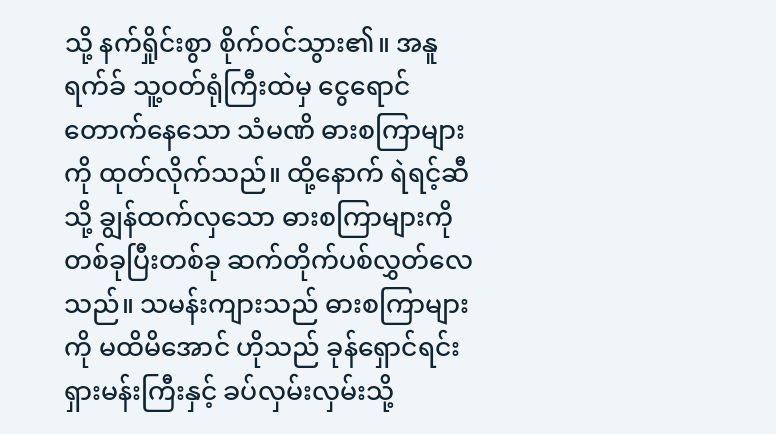သို့ နက်ရှိုင်းစွာ စိုက်ဝင်သွား၏။ အနူရက်ခ် သူ့ဝတ်ရုံကြီးထဲမှ ငွေရောင်တောက်နေသော သံမဏိ ဓားစကြာများကို ထုတ်လိုက်သည်။ ထို့နောက် ရဲရင့်ဆီသို့ ချွန်ထက်လှသော ဓားစကြာများကို တစ်ခုပြီးတစ်ခု ဆက်တိုက်ပစ်လွှတ်လေသည်။ သမန်းကျားသည် ဓားစကြာများကို မထိမိအောင် ဟိုသည် ခုန်ရှောင်ရင်း ရှားမန်းကြီးနှင့် ခပ်လှမ်းလှမ်းသို့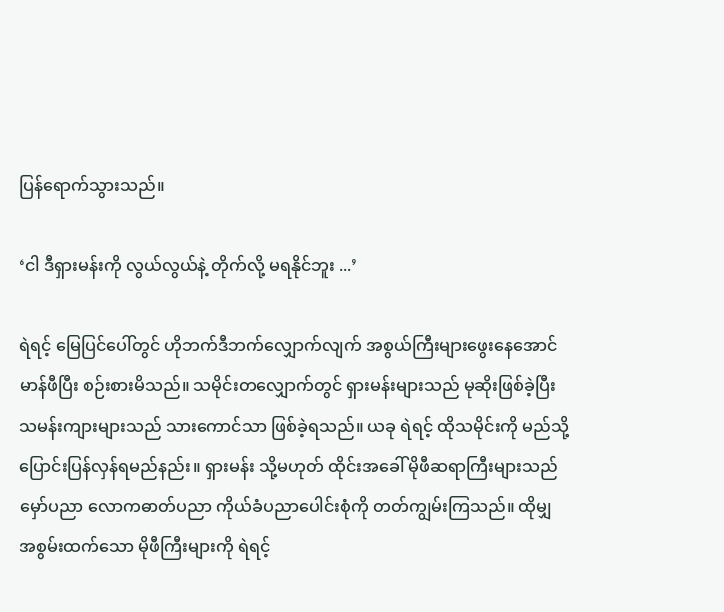ပြန်ရောက်သွားသည်။

‘ငါ ဒီရှားမန်းကို လွယ်လွယ်နဲ့ တိုက်လို့ မရနိုင်ဘူး ...’

ရဲရင့် မြေပြင်ပေါ်တွင် ဟိုဘက်ဒီဘက်လျှောက်လျက် အစွယ်ကြီးများဖွေးနေအောင် မာန်ဖီပြီး စဉ်းစားမိသည်။ သမိုင်းတလျှောက်တွင် ရှားမန်းများသည် မုဆိုးဖြစ်ခဲ့ပြီး သမန်းကျားများသည် သားကောင်သာ ဖြစ်ခဲ့ရသည်။ ယခု ရဲရင့် ထိုသမိုင်းကို မည်သို့ ပြောင်းပြန်လှန်ရမည်နည်း။ ရှားမန်း သို့မဟုတ် ထိုင်းအခေါ် မိုဖီဆရာကြီးများသည် မှော်ပညာ လောကဓာတ်ပညာ ကိုယ်ခံပညာပေါင်းစုံကို တတ်ကျွမ်းကြသည်။ ထိုမျှ အစွမ်းထက်သော မိုဖီကြီးများကို ရဲရင့်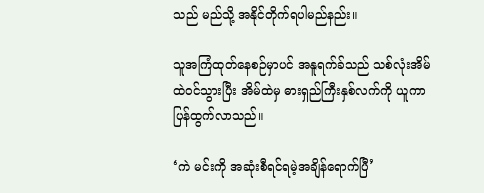သည် မည်သို့ အနိုင်တိုက်ရပါမည်နည်း။

သူအကြံထုတ်နေစဉ်မှာပင် အနူရက်ခ်သည် သစ်လုံးအိမ်ထဲဝင်သွားပြီး အိမ်ထဲမှ ဓားရှည်ကြီးနှစ်လက်ကို ယူကာပြန်ထွက်လာသည်။

‘ကဲ မင်းကို အဆုံးစီရင်ရမဲ့အချိန်ရောက်ပြီ’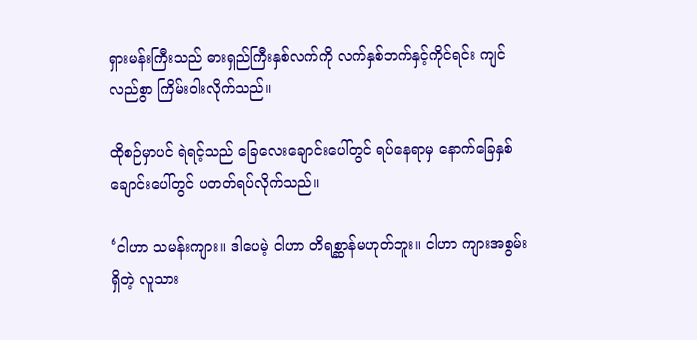ရှားမန်းကြီးသည် ဓားရှည်ကြီးနှစ်လက်ကို လက်နှစ်ဘက်နှင့်ကိုင်ရင်း ကျင်လည်စွာ ကြိမ်းဝါးလိုက်သည်။

ထိုစဉ်မှာပင် ရဲရင့်သည် ခြေလေးချောင်းပေါ်တွင် ရပ်နေရာမှ နောက်ခြေနှစ်ချောင်းပေါ်တွင် ပတတ်ရပ်လိုက်သည်။

‘ငါဟာ သမန်းကျား။ ဒါပေမဲ့ ငါဟာ တိရစ္ဆာန်မဟုတ်ဘူး။ ငါဟာ ကျားအစွမ်းရှိတဲ့ လူသား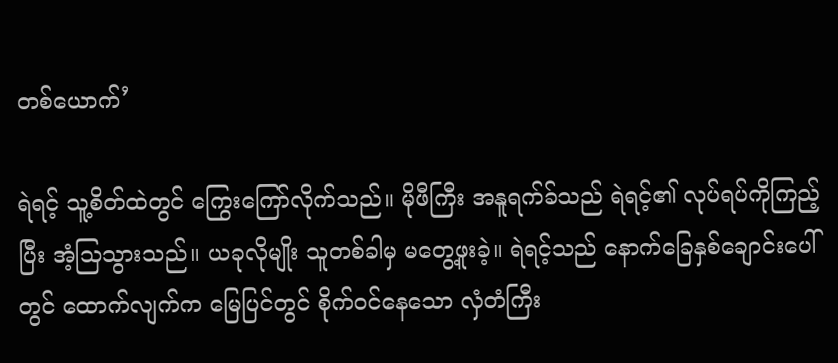တစ်ယောက်’

ရဲရင့် သူ့စိတ်ထဲတွင် ကြွေးကြော်လိုက်သည်။ မိုဖီကြီး အနူရက်ခ်သည် ရဲရင့်၏ လုပ်ရပ်ကိုကြည့်ပြီး အံ့သြသွားသည်။ ယခုလိုမျိုး သူတစ်ခါမှ မတွေ့ဖူးခဲ့။ ရဲရင့်သည် နောက်ခြေနှစ်ချောင်းပေါ်တွင် ထောက်လျက်က မြေပြင်တွင် စိုက်ဝင်နေသော လှံတံကြီး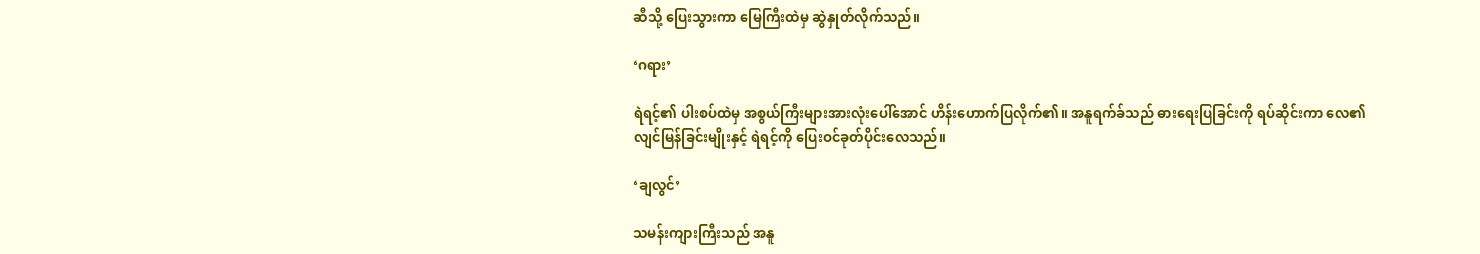ဆီသို့ ပြေးသွားကာ မြေကြီးထဲမှ ဆွဲနှုတ်လိုက်သည်။

‘ဂရား’

ရဲရင့်၏ ပါးစပ်ထဲမှ အစွယ်ကြီးများအားလုံးပေါ်အောင် ဟိန်းဟောက်ပြလိုက်၏။ အနူရက်ခ်သည် ဓားရေးပြခြင်းကို ရပ်ဆိုင်းကာ လေ၏ လျင်မြန်ခြင်းမျိုးနှင့် ရဲရင့်ကို ပြေးဝင်ခုတ်ပိုင်းလေသည်။

‘ချလွင်’

သမန်းကျားကြီးသည် အနူ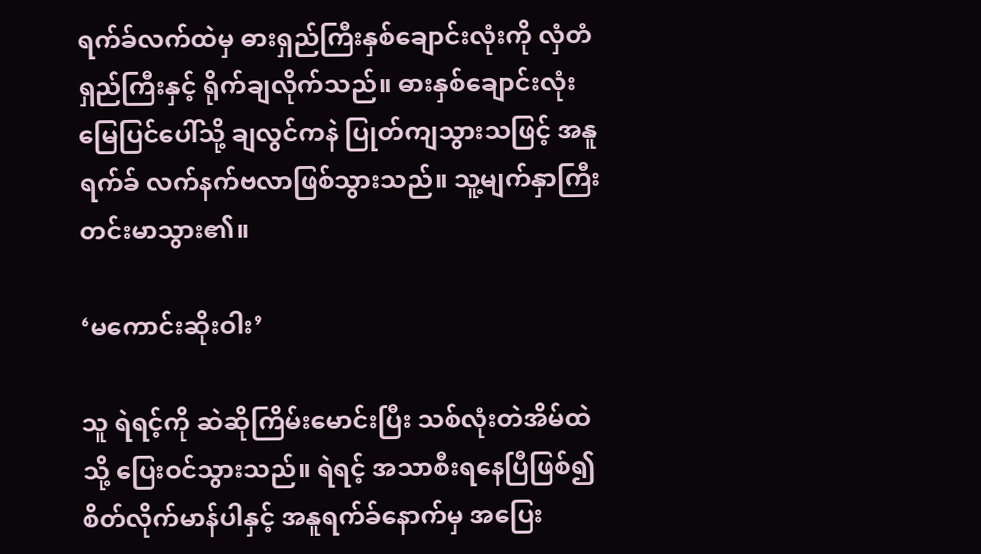ရက်ခ်လက်ထဲမှ ဓားရှည်ကြီးနှစ်ချောင်းလုံးကို လှံတံရှည်ကြီးနှင့် ရိုက်ချလိုက်သည်။ ဓားနှစ်ချောင်းလုံး မြေပြင်ပေါ်သို့ ချလွင်ကနဲ ပြုတ်ကျသွားသဖြင့် အနူရက်ခ် လက်နက်ဗလာဖြစ်သွားသည်။ သူ့မျက်နှာကြီး တင်းမာသွား၏။

‘မကောင်းဆိုးဝါး’

သူ ရဲရင့်ကို ဆဲဆိုကြိမ်းမောင်းပြီး သစ်လုံးတဲအိမ်ထဲသို့ ပြေးဝင်သွားသည်။ ရဲရင့် အသာစီးရနေပြီဖြစ်၍ စိတ်လိုက်မာန်ပါနှင့် အနူရက်ခ်နောက်မှ အပြေး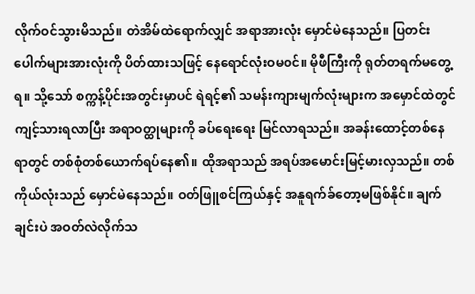လိုက်ဝင်သွားမိသည်။ တဲအိမ်ထဲရောက်လျှင် အရာအားလုံး မှောင်မဲနေသည်။ ပြတင်းပေါက်များအားလုံးကို ပိတ်ထားသဖြင့် နေရောင်လုံးဝမ၀င်။ မိုဖီကြီးကို ရုတ်တရက်မတွေ့ရ။ သို့သော် စက္ကန့်ပိုင်းအတွင်းမှာပင် ရဲရင့်၏ သမန်းကျားမျက်လုံးများက အမှောင်ထဲတွင် ကျင့်သားရလာပြီး အရာဝတ္ထုများကို ခပ်ရေးရေး မြင်လာရသည်။ အခန်းထောင့်တစ်နေရာတွင် တစ်စုံတစ်ယောက်ရပ်နေ၏။ ထိုအရာသည် အရပ်အမောင်းမြင့်မားလှသည်။ တစ်ကိုယ်လုံးသည် မှောင်မဲနေသည်။ ဝတ်ဖြူစင်ကြယ်နှင့် အနူရက်ခ်တော့မဖြစ်နိုင်။ ချက်ချင်းပဲ အဝတ်လဲလိုက်သ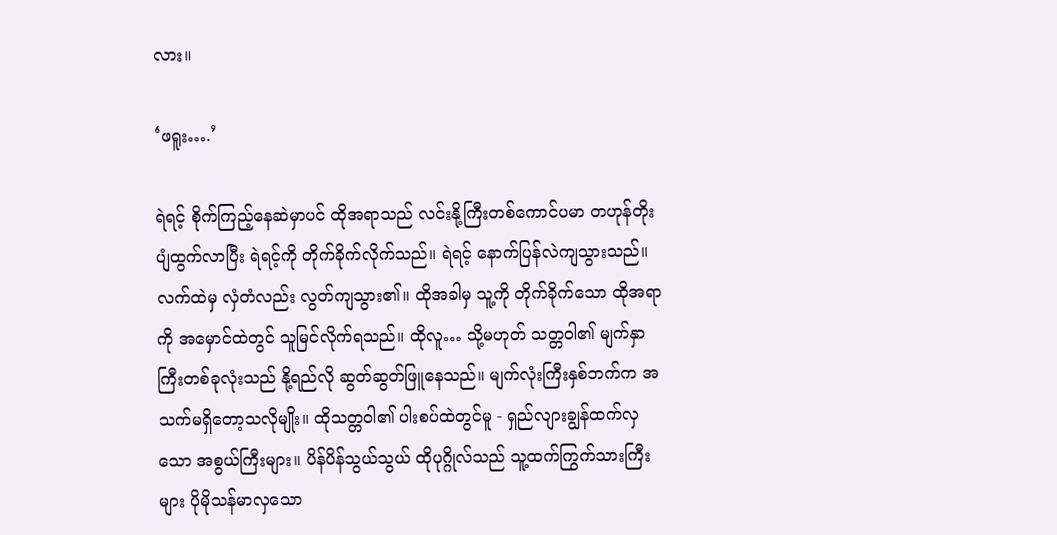လား။

‘ဖရူး….’

ရဲရင့် စိုက်ကြည့်နေဆဲမှာပင် ထိုအရာသည် လင်းနို့ကြီးတစ်ကောင်ပမာ တဟုန်တိုး ပျံထွက်လာပြီး ရဲရင့်ကို တိုက်ခိုက်လိုက်သည်။ ရဲရင့် နောက်ပြန်လဲကျသွားသည်။ လက်ထဲမှ လှံတံလည်း လွတ်ကျသွား၏။ ထိုအခါမှ သူ့ကို တိုက်ခိုက်သော ထိုအရာကို အမှောင်ထဲတွင် သူမြင်လိုက်ရသည်။ ထိုလူ… သို့မဟုတ် သတ္တဝါ၏ မျက်နှာကြီးတစ်ခုလုံးသည် နို့ရည်လို ဆွတ်ဆွတ်ဖြူနေသည်။ မျက်လုံးကြီးနှစ်ဘက်က အသက်မရှိတော့သလိုမျိုး။ ထိုသတ္တဝါ၏ ပါးစပ်ထဲတွင်မူ - ရှည်လျားချွန်ထက်လှသော အစွယ်ကြီးများ။ ပိန်ပိန်သွယ်သွယ် ထိုပုဂ္ဂိုလ်သည် သူ့ထက်ကြွက်သားကြီးများ ပိုမိုသန်မာလှသော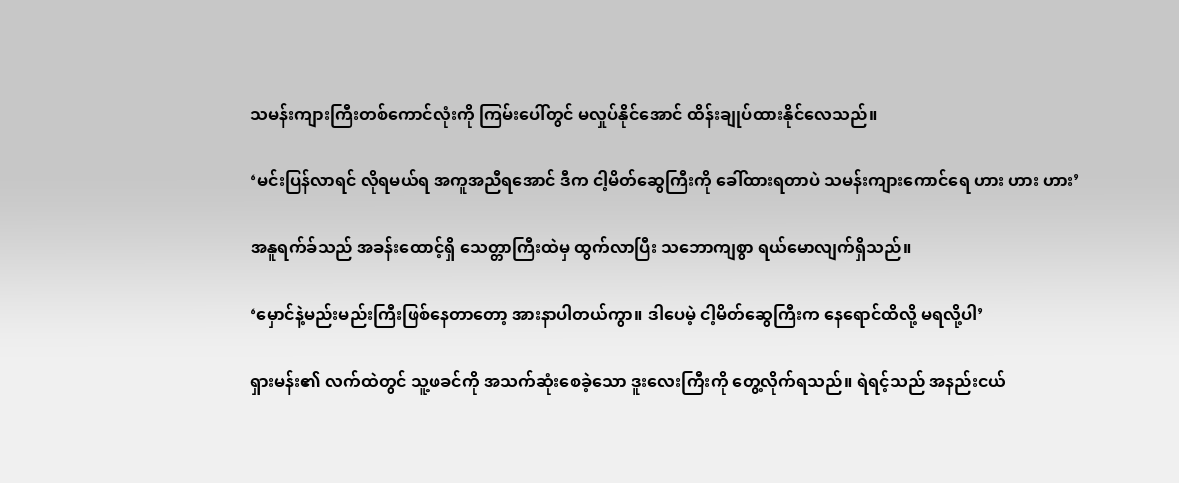သမန်းကျားကြီးတစ်ကောင်လုံးကို ကြမ်းပေါ်တွင် မလှုပ်နိုင်အောင် ထိန်းချုပ်ထားနိုင်လေသည်။

‘မင်းပြန်လာရင် လိုရမယ်ရ အကူအညီရအောင် ဒီက ငါ့မိတ်ဆွေကြီးကို ခေါ်ထားရတာပဲ သမန်းကျားကောင်ရေ ဟား ဟား ဟား’

အနူရက်ခ်သည် အခန်းထောင့်ရှိ သေတ္တာကြီးထဲမှ ထွက်လာပြီး သဘောကျစွာ ရယ်မောလျက်ရှိသည်။

‘မှောင်နဲ့မည်းမည်းကြီးဖြစ်နေတာတော့ အားနာပါတယ်ကွာ။ ဒါပေမဲ့ ငါ့မိတ်ဆွေကြီးက နေရောင်ထိလို့ မရလို့ပါ’

ရှားမန်း၏ လက်ထဲတွင် သူ့ဖခင်ကို အသက်ဆုံးစေခဲ့သော ဒူးလေးကြီးကို တွေ့လိုက်ရသည်။ ရဲရင့်သည် အနည်းငယ်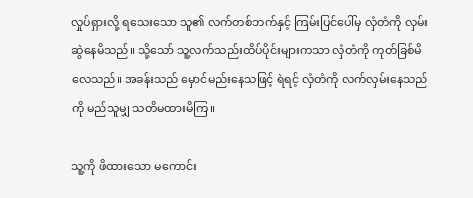လှုပ်ရှားလို့ ရသေးသော သူ၏ လက်တစ်ဘက်နှင့် ကြမ်းပြင်ပေါ်မှ လှံတံကို လှမ်းဆွဲနေမိသည်။ သို့သော် သူ့လက်သည်းထိပ်ပိုင်းများကသာ လှံတံကို ကုတ်ခြစ်မိလေသည်။ အခန်းသည် မှောင်မည်းနေသဖြင့် ရဲရင့် လှံတံကို လက်လှမ်းနေသည်ကို မည်သူမျှ သတိမထားမိကြ။

သူ့ကို ဖိထားသော မကောင်း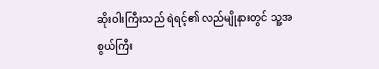ဆိုးဝါးကြီးသည် ရဲရင့်၏ လည်မျိုနားတွင် သူ့အစွယ်ကြီး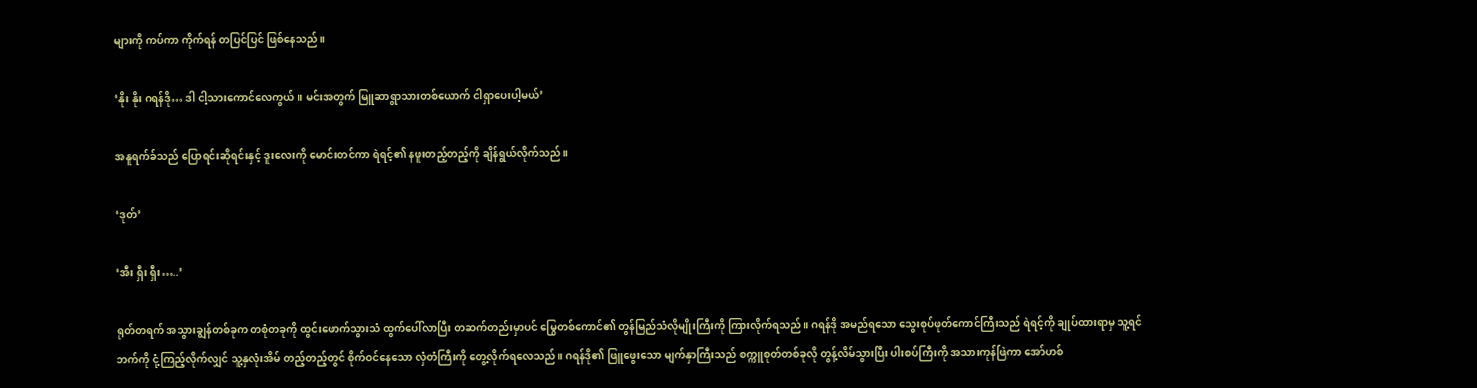များကို ကပ်ကာ ကိုက်ရန် တပြင်ပြင် ဖြစ်နေသည်။

‘နိုး နိုး ဂရန်ဒို… ဒါ ငါ့သားကောင်လေကွယ်။ မင်းအတွက် မြူဆာရွာသားတစ်ယောက် ငါရှာပေးပါ့မယ်’

အနူရက်ခ်သည် ပြောရင်းဆိုရင်းနှင့် ဒူးလေးကို မောင်းတင်ကာ ရဲရင့်၏ နဖူးတည့်တည့်ကို ချိန်ရွယ်လိုက်သည်။

‘ဒုတ်’

‘အီး ရှီး ရှီး…..’

ရုတ်တရက် အသွားချွန်တစ်ခုက တစုံတခုကို ထွင်းဖောက်သွားသံ ထွက်ပေါ်လာပြီး တဆက်တည်းမှာပင် မြွေတစ်ကောင်၏ တွန်မြည်သံလိုမျိုးကြီးကို ကြားလိုက်ရသည်။ ဂရန်ဒို အမည်ရသော သွေးစုပ်ဖုတ်ကောင်ကြီးသည် ရဲရင့်ကို ချုပ်ထားရာမှ သူ့ရင်ဘက်ကို ငုံ့ကြည့်လိုက်လျှင် သူ့နှလုံးအိမ် တည့်တည့်တွင် စိုက်ဝင်နေသော လှံတံကြီးကို တွေ့လိုက်ရလေသည်။ ဂရန်ဒို၏ ဖြူဖွေးသော မျက်နှာကြီးသည် စက္ကူစုတ်တစ်ခုလို တွန့်လိမ်သွားပြီး ပါးစပ်ကြီးကို အသားကုန်ဖြဲကာ အော်ဟစ်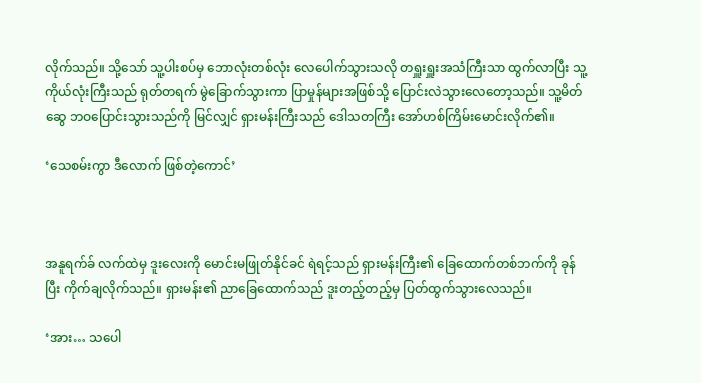လိုက်သည်။ သို့သော် သူ့ပါးစပ်မှ ဘောလုံးတစ်လုံး လေပေါက်သွားသလို တရှူးရှူးအသံကြီးသာ ထွက်လာပြီး သူ့ကိုယ်လုံးကြီးသည် ရုတ်တရက် မွဲခြောက်သွားကာ ပြာမှုန်များအဖြစ်သို့ ပြောင်းလဲသွားလေတော့သည်။ သူ့မိတ်ဆွေ ဘဝပြောင်းသွားသည်ကို မြင်လျှင် ရှားမန်းကြီးသည် ဒေါသတကြီး အော်ဟစ်ကြိမ်းမောင်းလိုက်၏။

‘သေစမ်းကွာ ဒီလောက် ဖြစ်တဲ့ကောင်’



အနူရက်ခ် လက်ထဲမှ ဒူးလေးကို မောင်းမဖြုတ်နိုင်ခင် ရဲရင့်သည် ရှားမန်းကြီး၏ ခြေထောက်တစ်ဘက်ကို ခုန်ပြီး ကိုက်ချလိုက်သည်။ ရှားမန်း၏ ညာခြေထောက်သည် ဒူးတည့်တည့်မှ ပြတ်ထွက်သွားလေသည်။

‘အား… သပေါ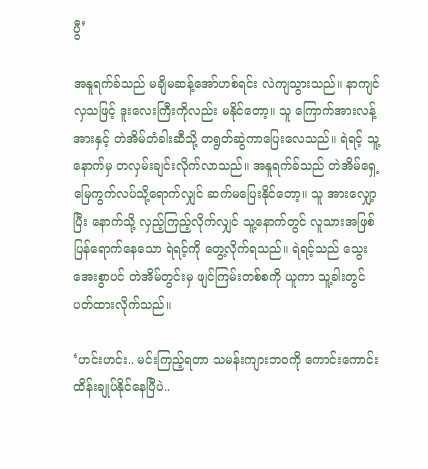ပွီ’

အနူရက်ခ်သည် မချိမဆန့်အော်ဟစ်ရင်း လဲကျသွားသည်။ နာကျင်လှသဖြင့် ဒူးလေးကြီးကိုလည်း မနိုင်တော့။ သူ ကြောက်အားလန့်အားနှင့် တဲအိမ်တံခါးဆီသို့ တရွတ်ဆွဲကာပြေးလေသည်။ ရဲရင့် သူ့နောက်မှ တလှမ်းချင်းလိုက်လာသည်။ အနူရက်ခ်သည် တဲအိမ်ရှေ့ မြေကွက်လပ်သို့ရောက်လျှင် ဆက်မပြေးနိုင်တော့။ သူ အားလျှော့ပြီး နောက်သို့ လှည့်ကြည့်လိုက်လျှင် သူ့နောက်တွင် လူသားအဖြစ် ပြန်ရောက်နေသော ရဲရင့်ကို တွေ့လိုက်ရသည်။ ရဲရင့်သည် သွေးအေးစွာပင် တဲအိမ်တွင်းမှ ဖျင်ကြမ်းတစ်စကို ယူကာ သူ့ခါးတွင် ပတ်ထားလိုက်သည်။

‘ဟင်းဟင်း.. မင်းကြည့်ရတာ သမန်းကျားဘဝကို ကောင်းကောင်း ထိန်းချုပ်နိုင်နေပြီပဲ..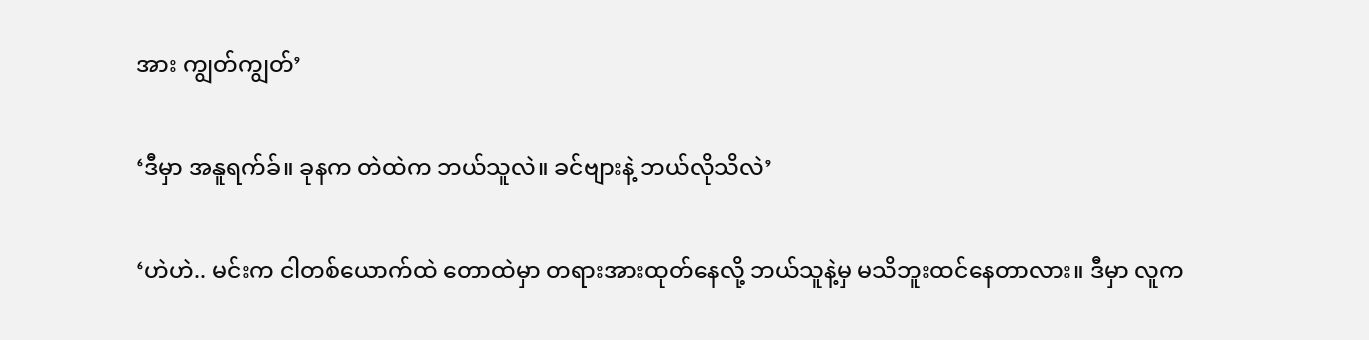အား ကျွတ်ကျွတ်’

‘ဒီမှာ အနူရက်ခ်။ ခုနက တဲထဲက ဘယ်သူလဲ။ ခင်ဗျားနဲ့ ဘယ်လိုသိလဲ’

‘ဟဲဟဲ.. မင်းက ငါတစ်ယောက်ထဲ တောထဲမှာ တရားအားထုတ်နေလို့ ဘယ်သူနဲ့မှ မသိဘူးထင်နေတာလား။ ဒီမှာ လူက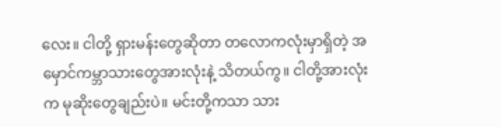လေး။ ငါတို့ ရှားမန်းတွေဆိုတာ တလောကလုံးမှာရှိတဲ့ အမှောင်ကမ္ဘာသားတွေအားလုံးနဲ့ သိတယ်ကွ။ ငါတို့အားလုံးက မုဆိုးတွေချည်းပဲ။ မင်းတို့ကသာ သား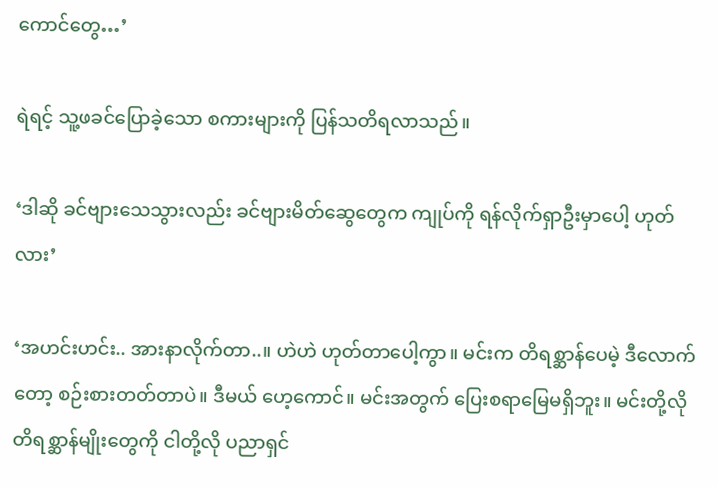ကောင်တွေ…’

ရဲရင့် သူ့ဖခင်ပြောခဲ့သော စကားများကို ပြန်သတိရလာသည်။

‘ဒါဆို ခင်ဗျားသေသွားလည်း ခင်ဗျားမိတ်ဆွေတွေက ကျုပ်ကို ရန်လိုက်ရှာဦးမှာပေါ့ ဟုတ်လား’

‘အဟင်းဟင်း.. အားနာလိုက်တာ..။ ဟဲဟဲ ဟုတ်တာပေါ့ကွာ။ မင်းက တိရစ္ဆာန်ပေမဲ့ ဒီလောက်တော့ စဉ်းစားတတ်တာပဲ။ ဒီမယ် ဟေ့ကောင်။ မင်းအတွက် ပြေးစရာမြေမရှိဘူး။ မင်းတို့လို တိရစ္ဆာန်မျိုးတွေကို ငါတို့လို ပညာရှင်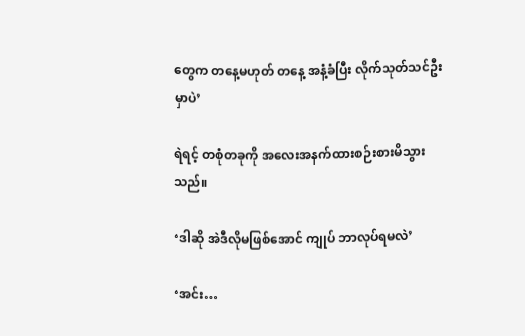တွေက တနေ့မဟုတ် တနေ့ အနံ့ခံပြီး လိုက်သုတ်သင်ဦးမှာပဲ’

ရဲရင့် တစုံတခုကို အလေးအနက်ထားစဉ်းစားမိသွားသည်။

‘ဒါဆို အဲဒီလိုမဖြစ်အောင် ကျုပ် ဘာလုပ်ရမလဲ’

‘အင်း…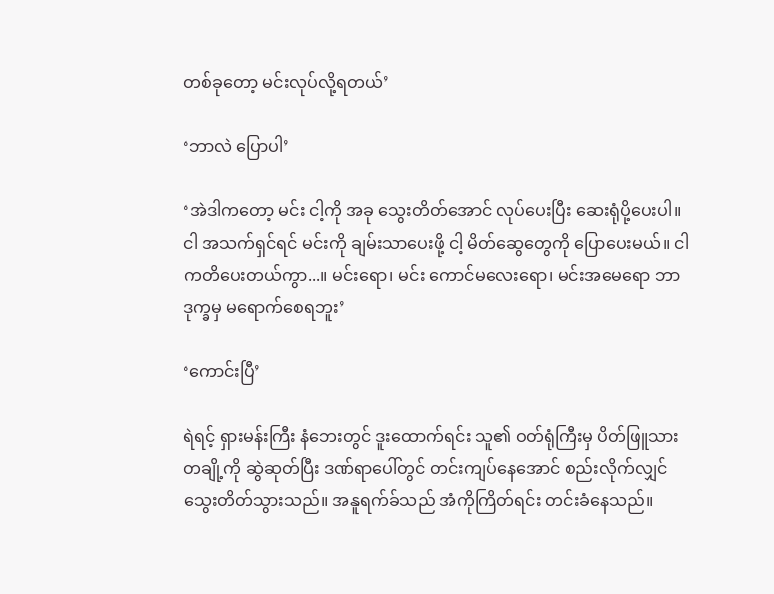တစ်ခုတော့ မင်းလုပ်လို့ရတယ်’

‘ဘာလဲ ပြောပါ’

‘အဲဒါကတော့ မင်း ငါ့ကို အခု သွေးတိတ်အောင် လုပ်ပေးပြီး ဆေးရုံပို့ပေးပါ။ ငါ အသက်ရှင်ရင် မင်းကို ချမ်းသာပေးဖို့ ငါ့ မိတ်ဆွေတွေကို ပြောပေးမယ်။ ငါကတိပေးတယ်ကွာ...။ မင်းရော၊ မင်း ကောင်မလေးရော၊ မင်းအမေရော ဘာဒုက္ခမှ မရောက်စေရဘူး’

‘ကောင်းပြီ’

ရဲရင့် ရှားမန်းကြီး နံဘေးတွင် ဒူးထောက်ရင်း သူ၏ ဝတ်ရုံကြီးမှ ပိတ်ဖြူသားတချို့ကို ဆွဲဆုတ်ပြီး ဒဏ်ရာပေါ်တွင် တင်းကျပ်နေအောင် စည်းလိုက်လျှင် သွေးတိတ်သွားသည်။ အနူရက်ခ်သည် အံကိုကြိတ်ရင်း တင်းခံနေသည်။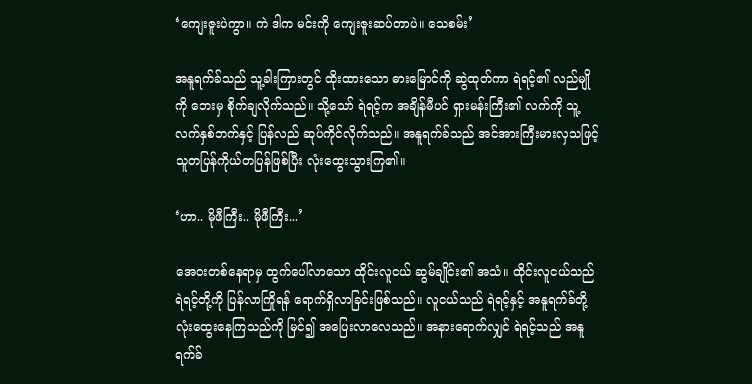‘ကျေးဇူးပဲကွာ။ ကဲ ဒါက မင်းကို ကျေးဇူးဆပ်တာပဲ။ သေစမ်း’

အနူရက်ခ်သည် သူ့ခါးကြားတွင် ထိုးထားသော ဓားမြောင်ကို ဆွဲထုတ်ကာ ရဲရင့်၏ လည်မျိုကို ဘေးမှ စိုက်ချလိုက်သည်။ သို့သော် ရဲရင့်က အချိန်မီပင် ရှားမန်းကြီး၏ လက်ကို သူ့လက်နှစ်ဘက်နှင့် ပြန်လည် ဆုပ်ကိုင်လိုက်သည်။ အနူရက်ခ်သည် အင်အားကြီးမားလှသဖြင့် သူတပြန်ကိုယ်တပြန်ဖြစ်ပြီး လုံးထွေးသွားကြ၏။

‘ဟာ.. မိုဖီကြီး.. မိုဖီကြီး...’

အေဝးတစ်နေရာမှ ထွက်ပေါ်လာသော ထိုင်းလူငယ် ဆွမ်ချိုင်း၏ အသံ။ ထိုင်းလူငယ်သည် ရဲရင့်တို့ကို ပြန်လာကြိုရန် ရောက်ရှိလာခြင်းဖြစ်သည်။ လူငယ်သည် ရဲရင့်နှင့် အနူရက်ခ်တို့ လုံးထွေးနေကြသည်ကို မြင်၍ အပြေးလာလေသည်။ အနားရောက်လျှင် ရဲရင့်သည် အနူရက်ခ်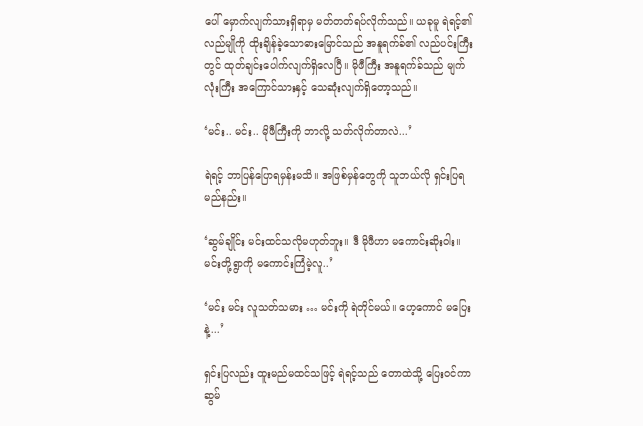ပေါ် မှောက်လျက်သားရှိရာမှ မတ်တတ်ရပ်လိုက်သည်။ ယခုမူ ရဲရင့်၏ လည်မျိုကို ထိုးချိန်ခဲ့သောဓားမြောင်သည် အနူရက်ခ်၏ လည်ပင်းကြီးတွင် ထုတ်ချင်းပေါက်လျက်ရှိလေပြီ။ မိုဖီကြီး အနူရက်ခ်သည် မျက်လုံးကြီး အကြောင်သားနှင့် သေဆုံးလျက်ရှိတော့သည်။

‘မင်း.. မင်း.. မိုဖီကြီးကို ဘာလို့ သတ်လိုက်တာလဲ...’

ရဲရင့် ဘာပြန်ပြောရမှန်းမသိ။ အဖြစ်မှန်တွေကို သူဘယ်လို ရှင်းပြရမည်နည်း။

‘ဆွမ်ချိုင်း မင်းထင်သလိုမဟုတ်ဘူး။ ဒီ မိုဖီဟာ မကောင်းဆိုးဝါး။ မင်းတို့ရွာကို မကောင်းကြံမဲ့လူ..’

‘မင်း မင်း လူသတ်သမား … မင်းကို ရဲတိုင်မယ်။ ဟေ့ကောင် မပြေးနဲ့...’

ရှင်းပြလည်း ထူးမည်မထင်သဖြင့် ရဲရင့်သည် တောထဲသို့ ပြေးဝင်ကာ ဆွမ်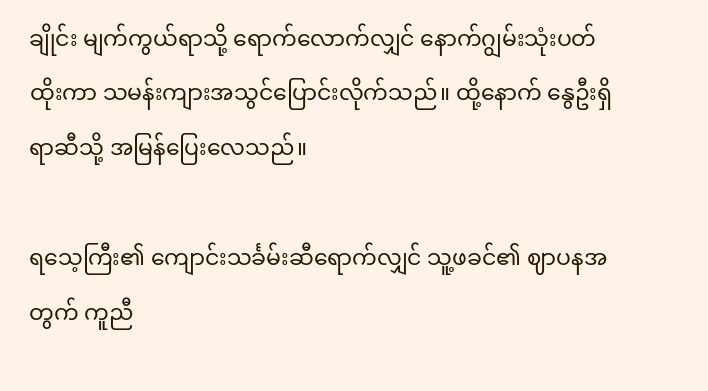ချိုင်း မျက်ကွယ်ရာသို့ ရောက်လောက်လျှင် နောက်ဂျွမ်းသုံးပတ်ထိုးကာ သမန်းကျားအသွင်ပြောင်းလိုက်သည်။ ထို့နောက် နွေဦးရှိရာဆီသို့ အမြန်ပြေးလေသည်။

ရသေ့ကြီး၏ ကျောင်းသင်္ခမ်းဆီရောက်လျှင် သူ့ဖခင်၏ ဈာပနအတွက် ကူညီ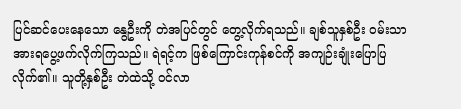ပြင်ဆင်ပေးနေသော နွေဦးကို တဲအပြင်တွင် တွေ့လိုက်ရသည်။ ချစ်သူနှစ်ဦး ဝမ်းသာအားရပွေ့ဖက်လိုက်ကြသည်။ ရဲရင့်က ဖြစ်ကြောင်းကုန်စင်ကို အကျဉ်းချုံးပြောပြလိုက်၏။ သူတို့နှစ်ဦး တဲထဲသို့ ဝင်လာ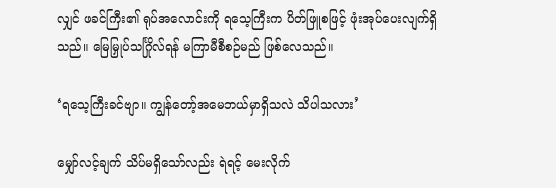လျှင် ဖခင်ကြီး၏ ရုပ်အလောင်းကို ရသေ့ကြီးက ပိတ်ဖြူစဖြင့် ဖုံးအုပ်ပေးလျက်ရှိသည်။ မြေမြှုပ်သင်္ဂြိုလ်ရန် မကြာမီစီစဉ်မည် ဖြစ်လေသည်။

‘ရသေ့ကြီးခင်ဗျာ။ ကျွန်တော့်အမေဘယ်မှာရှိသလဲ သိပါသလား’

မျှော်လင့်ချက် သိပ်မရှိသော်လည်း ရဲရင့် မေးလိုက်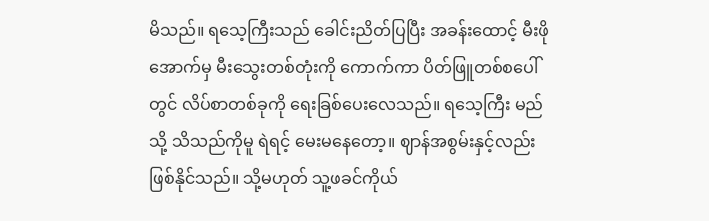မိသည်။ ရသေ့ကြီးသည် ခေါင်းညိတ်ပြပြီး အခန်းထောင့် မီးဖိုအောက်မှ မီးသွေးတစ်တုံးကို ကောက်ကာ ပိတ်ဖြူတစ်စပေါ်တွင် လိပ်စာတစ်ခုကို ရေးခြစ်ပေးလေသည်။ ရသေ့ကြီး မည်သို့ သိသည်ကိုမူ ရဲရင့် မေးမနေတော့။ ဈာန်အစွမ်းနှင့်လည်း ဖြစ်နိုင်သည်။ သို့မဟုတ် သူ့ဖခင်ကိုယ်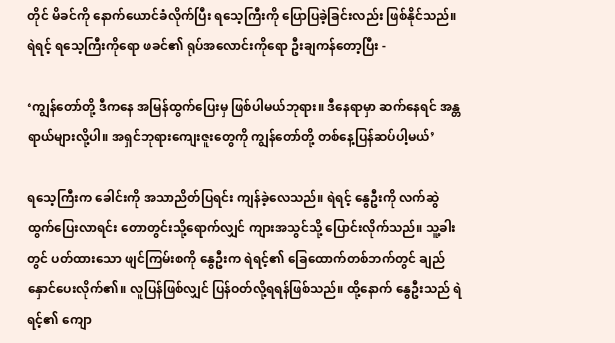တိုင် မိခင်ကို နောက်ယောင်ခံလိုက်ပြီး ရသေ့ကြီးကို ပြောပြခဲ့ခြင်းလည်း ဖြစ်နိုင်သည်။ ရဲရင့် ရသေ့ကြီးကိုရော ဖခင်၏ ရုပ်အလောင်းကိုရော ဦးချကန်တော့ပြီး -

‘ကျွန်တော်တို့ ဒီကနေ အမြန်ထွက်ပြေးမှ ဖြစ်ပါမယ်ဘုရား။ ဒီနေရာမှာ ဆက်နေရင် အန္တရာယ်များလို့ပါ။ အရှင်ဘုရားကျေးဇူးတွေကို ကျွန်တော်တို့ တစ်နေ့ပြန်ဆပ်ပါ့မယ်’

ရသေ့ကြီးက ခေါင်းကို အသာညိတ်ပြရင်း ကျန်ခဲ့လေသည်။ ရဲရင့် နွေဦးကို လက်ဆွဲထွက်ပြေးလာရင်း တောတွင်းသို့ရောက်လျှင် ကျားအသွင်သို့ ပြောင်းလိုက်သည်။ သူ့ခါးတွင် ပတ်ထားသော ဖျင်ကြမ်းစကို နွေဦးက ရဲရင့်၏ ခြေထောက်တစ်ဘက်တွင် ချည်နှောင်ပေးလိုက်၏။ လူပြန်ဖြစ်လျှင် ပြန်ဝတ်လို့ရရန်ဖြစ်သည်။ ထို့နောက် နွေဦးသည် ရဲရင့်၏ ကျော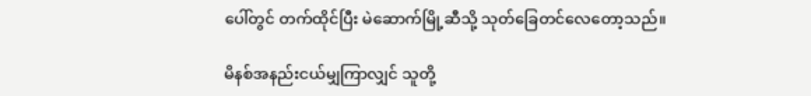ပေါ်တွင် တက်ထိုင်ပြီး မဲဆောက်မြို့ဆီသို့ သုတ်ခြေတင်လေတော့သည်။

မိနစ်အနည်းငယ်မျှကြာလျှင် သူတို့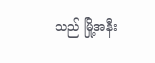သည် မြို့အနီး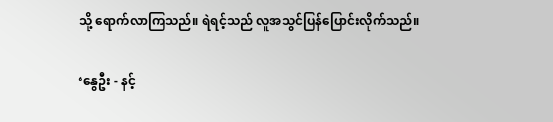သို့ ရောက်လာကြသည်။ ရဲရင့်သည် လူအသွင်ပြန်ပြောင်းလိုက်သည်။

‘နွေဦး - နင့်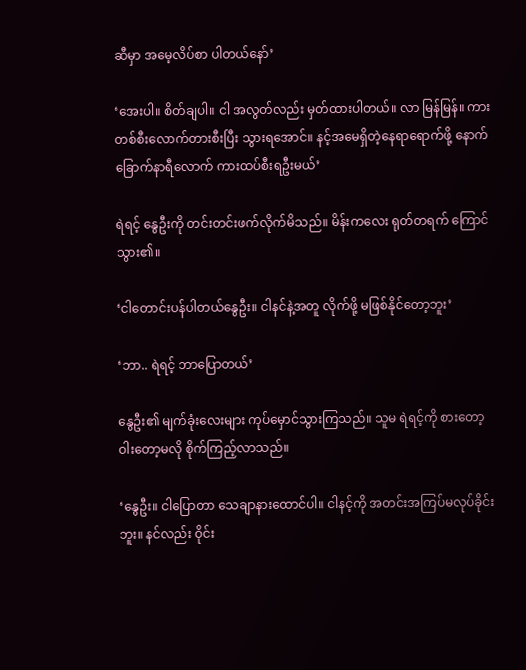ဆီမှာ အမေ့လိပ်စာ ပါတယ်နော်’

‘အေးပါ။ စိတ်ချပါ။ ငါ အလွတ်လည်း မှတ်ထားပါတယ်။ လာ မြန်မြန်။ ကားတစ်စီးလောက်တားစီးပြီး သွားရအောင်။ နင့်အမေရှိတဲ့နေရာရောက်ဖို့ နောက် ခြောက်နာရီလောက် ကားထပ်စီးရဦးမယ်’

ရဲရင့် နွေဦးကို တင်းတင်းဖက်လိုက်မိသည်။ မိန်းကလေး ရုတ်တရက် ကြောင်သွား၏။

‘ငါတောင်းပန်ပါတယ်နွေဦး။ ငါနင်နဲ့အတူ လိုက်ဖို့ မဖြစ်နိုင်တော့ဘူး’

‘ဘာ.. ရဲရင့် ဘာပြောတယ်’

နွေဦး၏ မျက်ခုံးလေးများ ကုပ်မှောင်သွားကြသည်။ သူမ ရဲရင့်ကို စားတော့ ဝါးတော့မလို စိုက်ကြည့်လာသည်။

‘နွေဦး။ ငါပြောတာ သေချာနားထောင်ပါ။ ငါနင့်ကို အတင်းအကြပ်မလုပ်ခိုင်းဘူး။ နင်လည်း ဝိုင်း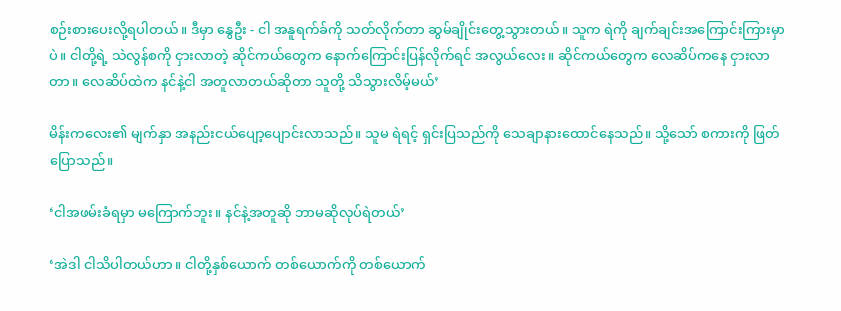စဉ်းစားပေးလို့ရပါတယ်။ ဒီမှာ နွေဦး - ငါ အနူရက်ခ်ကို သတ်လိုက်တာ ဆွမ်ချိုင်းတွေ့သွားတယ်။ သူက ရဲကို ချက်ချင်းအကြောင်းကြားမှာပဲ။ ငါတို့ရဲ့ သဲလွန်စကို ငှားလာတဲ့ ဆိုင်ကယ်တွေက နောက်ကြောင်းပြန်လိုက်ရင် အလွယ်လေး။ ဆိုင်ကယ်တွေက လေဆိပ်ကနေ ငှားလာတာ။ လေဆိပ်ထဲက နင်နဲ့ငါ အတူလာတယ်ဆိုတာ သူတို့ သိသွားလိမ့်မယ်’

မိန်းကလေး၏ မျက်နှာ အနည်းငယ်ပျော့ပျောင်းလာသည်။ သူမ ရဲရင့် ရှင်းပြသည်ကို သေချာနားထောင်နေသည်။ သို့သော် စကားကို ဖြတ်ပြောသည်။

‘ငါအဖမ်းခံရမှာ မကြောက်ဘူး။ နင်နဲ့အတူဆို ဘာမဆိုလုပ်ရဲတယ်’

‘အဲဒါ ငါသိပါတယ်ဟာ။ ငါတို့နှစ်ယောက် တစ်ယောက်ကို တစ်ယောက်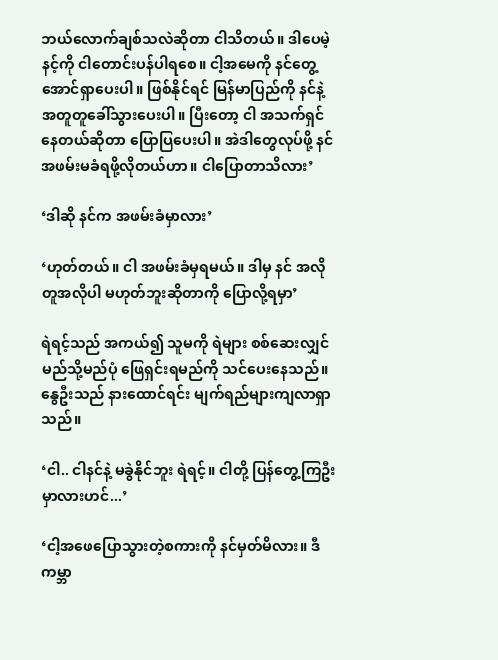ဘယ်လောက်ချစ်သလဲဆိုတာ ငါသိတယ်။ ဒါပေမဲ့ နင့်ကို ငါတောင်းပန်ပါရစေ။ ငါ့အမေကို နင်တွေ့အောင်ရှာပေးပါ။ ဖြစ်နိုင်ရင် မြန်မာပြည်ကို နင်နဲ့အတူတူခေါ်သွားပေးပါ။ ပြီးတော့ ငါ အသက်ရှင်နေတယ်ဆိုတာ ပြောပြပေးပါ။ အဲဒါတွေလုပ်ဖို့ နင်အဖမ်းမခံရဖို့လိုတယ်ဟာ။ ငါပြောတာသိလား’

‘ဒါဆို နင်က အဖမ်းခံမှာလား’

‘ဟုတ်တယ်။ ငါ အဖမ်းခံမှရမယ်။ ဒါမှ နင် အလိုတူအလိုပါ မဟုတ်ဘူးဆိုတာကို ပြောလို့ရမှာ’

ရဲရင့်သည် အကယ်၍ သူမကို ရဲများ စစ်ဆေးလျှင် မည်သို့မည်ပုံ ဖြေရှင်းရမည်ကို သင်ပေးနေသည်။ နွေဦးသည် နားထောင်ရင်း မျက်ရည်များကျလာရှာသည်။

‘ငါ.. ငါနင်နဲ့ မခွဲနိုင်ဘူး ရဲရင့်။ ငါတို့ ပြန်တွေ့ကြဦးမှာလားဟင်...’

‘ငါ့အဖေပြောသွားတဲ့စကားကို နင်မှတ်မိလား။ ဒီကမ္ဘာ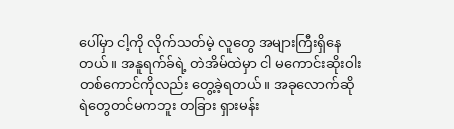ပေါ်မှာ ငါ့ကို လိုက်သတ်မဲ့ လူတွေ အများကြီးရှိနေတယ်။ အနူရက်ခ်ရဲ့ တဲအိမ်ထဲမှာ ငါ မကောင်းဆိုးဝါးတစ်ကောင်ကိုလည်း တွေ့ခဲ့ရတယ်။ အခုလောက်ဆို ရဲတွေတင်မကဘူး တခြား ရှားမန်း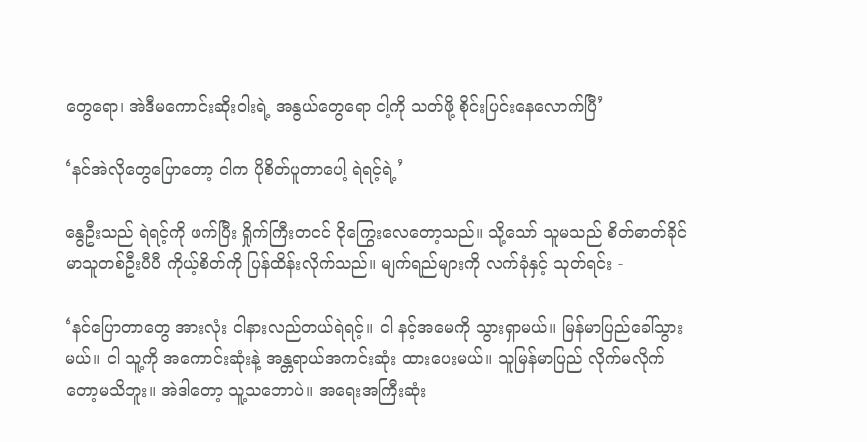တွေရော၊ အဲဒီမကောင်းဆိုးဝါးရဲ့ အနွယ်တွေရော ငါ့ကို သတ်ဖို့ စိုင်းပြင်းနေလောက်ပြီ’

‘နင်အဲလိုတွေပြောတော့ ငါက ပိုစိတ်ပူတာပေါ့ ရဲရင့်ရဲ့’

နွေဦးသည် ရဲရင့်ကို ဖက်ပြီး ရှိုက်ကြီးတငင် ငိုကြွေးလေတော့သည်။ သို့သော် သူမသည် စိတ်ဓာတ်ခိုင်မာသူတစ်ဦးပီပီ ကိုယ့်စိတ်ကို ပြန်ထိန်းလိုက်သည်။ မျက်ရည်များကို လက်ခုံနှင့် သုတ်ရင်း -

‘နင်ပြောတာတွေ အားလုံး ငါနားလည်တယ်ရဲရင့်။ ငါ နင့်အမေကို သွားရှာမယ်။ မြန်မာပြည်ခေါ်သွားမယ်။ ငါ သူ့ကို အကောင်းဆုံးနဲ့ အန္တရာယ်အကင်းဆုံး ထားပေးမယ်။ သူမြန်မာပြည် လိုက်မလိုက်တော့မသိဘူး။ အဲဒါတော့ သူ့သဘောပဲ။ အရေးအကြီးဆုံး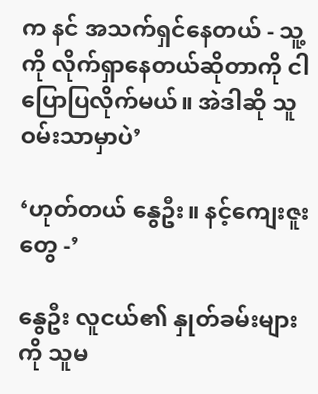က နင် အသက်ရှင်နေတယ် - သူ့ကို လိုက်ရှာနေတယ်ဆိုတာကို ငါပြောပြလိုက်မယ်။ အဲဒါဆို သူဝမ်းသာမှာပဲ’

‘ဟုတ်တယ် နွေဦး။ နင့်ကျေးဇူးတွေ -’

နွေဦး လူငယ်၏ နှုတ်ခမ်းများကို သူမ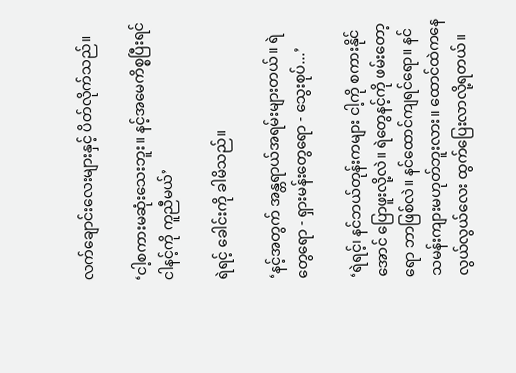လက်ချောင်းလေးများနှင့် ပိတ်လိုက်သည်။

‘ငါ့စကားမဆုံးသေးဘူး။ နင့်အမေကိစ္စပြီးရင် ငါနင့်ကို ကူညီမယ်’

ရဲရင့် ခေါင်းကို ခါမိသည်။

‘နင့်အတွက် အန္တရာယ်အရမ်းများတယ်။ ရဲတွေရော - ရှားမန်းတွေရော - သွေးစုပ်...’

‘ရဲရင့်၊ နင်ဘယ်တုန်းကများ ငါ့ကို စကားနိုင်အောင် ပြောဖူးလို့လဲ။ ရဲတွေနင့်ကို ဖမ်းတော့ရော ဘာဖြစ်လဲ။ နင်ထောင်ကျရင်ရော။ နင် သမန်းကျားမဟုတ်ဘူးလား။ ထောင်ထဲကနေ လွယ်လွယ်လေး ထွက်ပြေးလာလို့ရတယ်။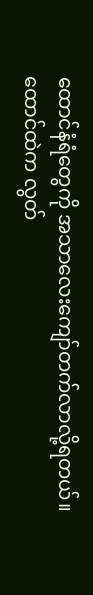ထောင်နံရံတွေကို အသာလေးကျော်တက်လာလို့ရတယ်။ ထောင်ထဲက လွတ်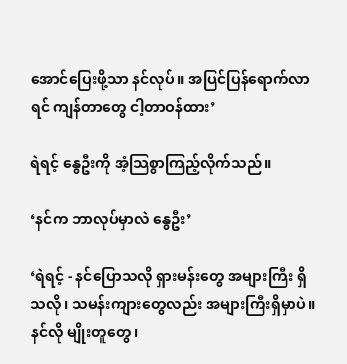အောင်ပြေးဖို့သာ နင်လုပ်။ အပြင်ပြန်ရောက်လာရင် ကျန်တာတွေ ငါ့တာဝန်ထား’

ရဲရင့် နွေဦးကို အံ့သြစွာကြည့်လိုက်သည်။

‘နင်က ဘာလုပ်မှာလဲ နွေဦး’

‘ရဲရင့် - နင်ပြောသလို ရှားမန်းတွေ အများကြီး ရှိသလို၊ သမန်းကျားတွေလည်း အများကြီးရှိမှာပဲ။ နင်လို မျိုးတူတွေ၊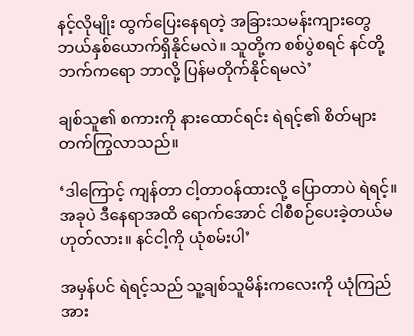နင့်လိုမျိုး ထွက်ပြေးနေရတဲ့ အခြားသမန်းကျားတွေ ဘယ်နှစ်ယောက်ရှိနိုင်မလဲ။ သူတို့က စစ်ပွဲစရင် နင်တို့ဘက်ကရော ဘာလို့ ပြန်မတိုက်နိုင်ရမလဲ’

ချစ်သူ၏ စကားကို နားထောင်ရင်း ရဲရင့်၏ စိတ်များ တက်ကြွလာသည်။

‘ဒါကြောင့် ကျန်တာ ငါ့တာဝန်ထားလို့ ပြောတာပဲ ရဲရင့်။ အခုပဲ ဒီနေရာအထိ ရောက်အောင် ငါစီစဉ်ပေးခဲ့တယ်မဟုတ်လား။ နင်ငါ့ကို ယုံစမ်းပါ’

အမှန်ပင် ရဲရင့်သည် သူ့ချစ်သူမိန်းကလေးကို ယုံကြည်အား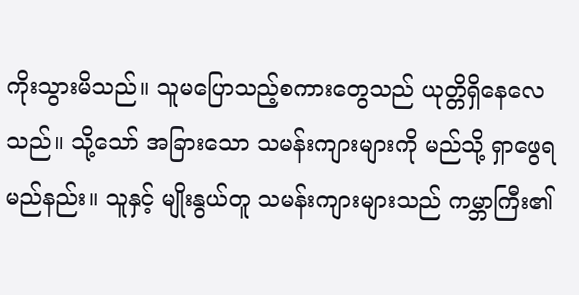ကိုးသွားမိသည်။ သူမပြောသည့်စကားတွေသည် ယုတ္တိရှိနေလေသည်။ သို့သော် အခြားသော သမန်းကျားများကို မည်သို့ ရှာဖွေရမည်နည်း။ သူနှင့် မျိုးနွယ်တူ သမန်းကျားများသည် ကမ္ဘာကြီး၏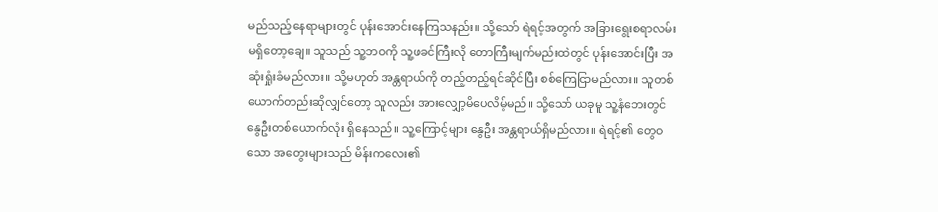မည်သည့်နေရာများတွင် ပုန်းအောင်းနေကြသနည်း။ သို့သော် ရဲရင့်အတွက် အခြားရွေးစရာလမ်းမရှိတော့ချေ။ သူသည် သူ့ဘဝကို သူ့ဖခင်ကြီးလို တောကြီးမျက်မည်းထဲတွင် ပုန်းအောင်းပြီး အဆုံးရှုံးခံမည်လား။ သို့မဟုတ် အန္တရာယ်ကို တည့်တည့်ရင်ဆိုင်ပြီး စစ်ကြေငြာမည်လား။ သူတစ်ယောက်တည်းဆိုလျှင်တော့ သူလည်း အားလျှော့မိပေလိမ့်မည်။ သို့သော် ယခုမူ သူ့နံဘေးတွင် နွေဦးတစ်ယောက်လုံး ရှိနေသည်။ သူ့ကြောင့်များ နွေဦး အန္တရာယ်ရှိမည်လား။ ရဲရင့်၏ တွေဝသော အတွေးများသည် မိန်းကလေး၏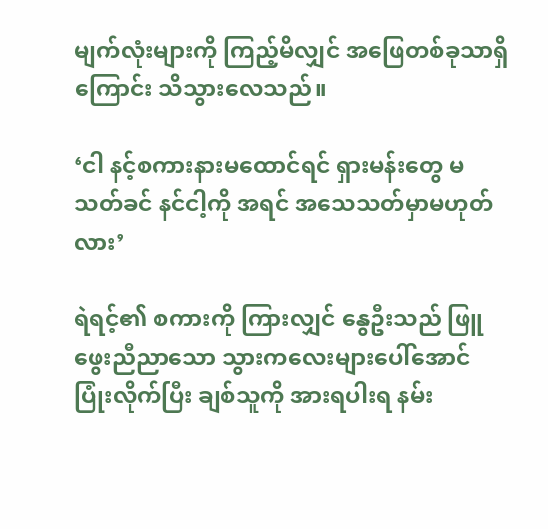မျက်လုံးများကို ကြည့်မိလျှင် အဖြေတစ်ခုသာရှိကြောင်း သိသွားလေသည်။

‘ငါ နင့်စကားနားမထောင်ရင် ရှားမန်းတွေ မသတ်ခင် နင်ငါ့ကို အရင် အသေသတ်မှာမဟုတ်လား’

ရဲရင့်၏ စကားကို ကြားလျှင် နွေဦးသည် ဖြူဖွေးညီညာသော သွားကလေးများပေါ်အောင် ပြုံးလိုက်ပြီး ချစ်သူကို အားရပါးရ နမ်း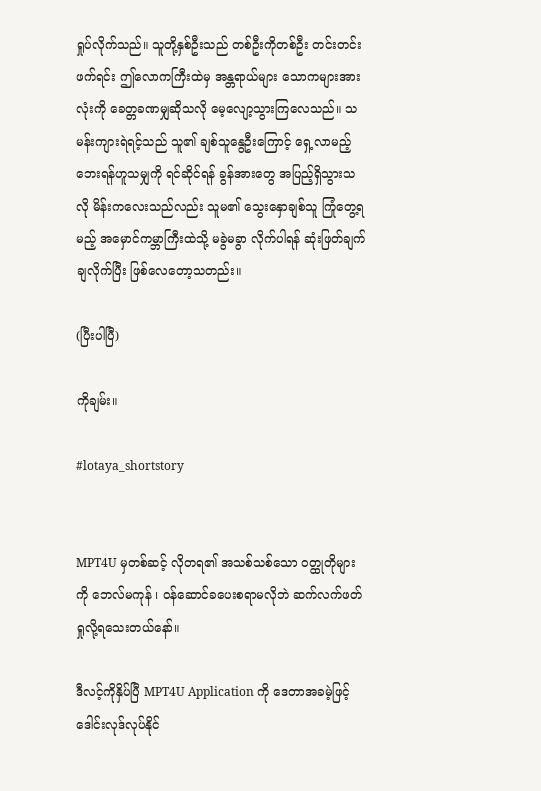ရှုပ်လိုက်သည်။ သူတို့နှစ်ဦးသည် တစ်ဦးကိုတစ်ဦး တင်းတင်းဖက်ရင်း ဤလောကကြီးထဲမှ အန္တရာယ်များ သောကများအားလုံးကို ခေတ္တခဏမျှဆိုသလို မေ့လျော့သွားကြလေသည်။ သမန်းကျားရဲရင့်သည် သူ၏ ချစ်သူနွေဦးကြောင့် ရှေ့လာမည့် ဘေးရန်ဟူသမျှကို ရင်ဆိုင်ရန် ခွန်အားတွေ အပြည့်ရှိသွားသလို မိန်းကလေးသည်လည်း သူမ၏ သွေးနှောချစ်သူ ကြုံတွေ့ရမည့် အမှောင်ကမ္ဘာကြီးထဲသို့ မခွဲမခွာ လိုက်ပါရန် ဆုံးဖြတ်ချက် ချလိုက်ပြီး ဖြစ်လေတော့သတည်း။

(ပြီးပါပြီ)

ကိုချမ်း။

#lotaya_shortstory


MPT4U မှတစ်ဆင့် လိုတရ၏ အသစ်သစ်သော ဝတ္ထုတိုများကို ဘေလ်မကုန် ၊ ဝန်ဆောင်ခပေးစရာမလိုဘဲ ဆက်လက်ဖတ်ရှုလို့ရသေးတယ်နော်။

ဒီလင့်ကိုနှိပ်ပြီ MPT4U Application ကို ဒေတာအခမဲ့ဖြင့် ဒေါင်းလုဒ်လုပ်နိုင်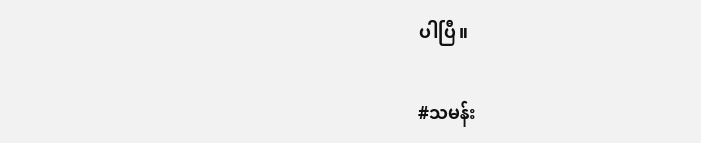ပါပြီ။

#သမန်း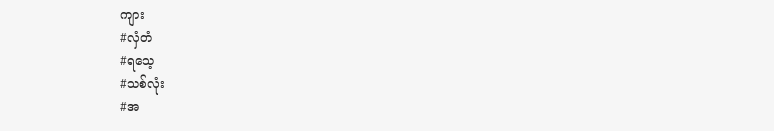ကျား
#လှံတံ
#ရသေ့
#သစ်လုံး
#အ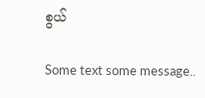စွယ်

Some text some message..